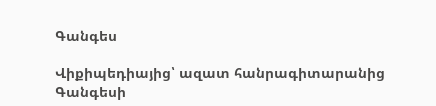Գանգես

Վիքիպեդիայից՝ ազատ հանրագիտարանից
Գանգեսի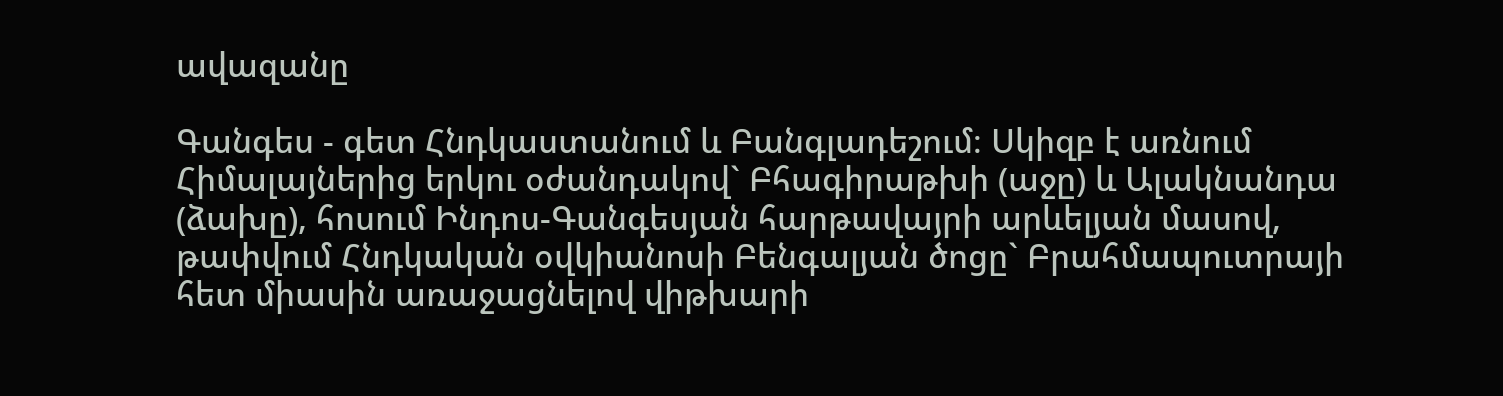ավազանը

Գանգես - գետ Հնդկաստանում և Բանգլադեշում։ Սկիզբ է առնում Հիմալայներից երկու օժանդակով` Բհագիրաթխի (աջը) և Ալակնանդա (ձախը), հոսում Ինդոս-Գանգեսյան հարթավայրի արևելյան մասով, թափվում Հնդկական օվկիանոսի Բենգալյան ծոցը` Բրահմապուտրայի հետ միասին առաջացնելով վիթխարի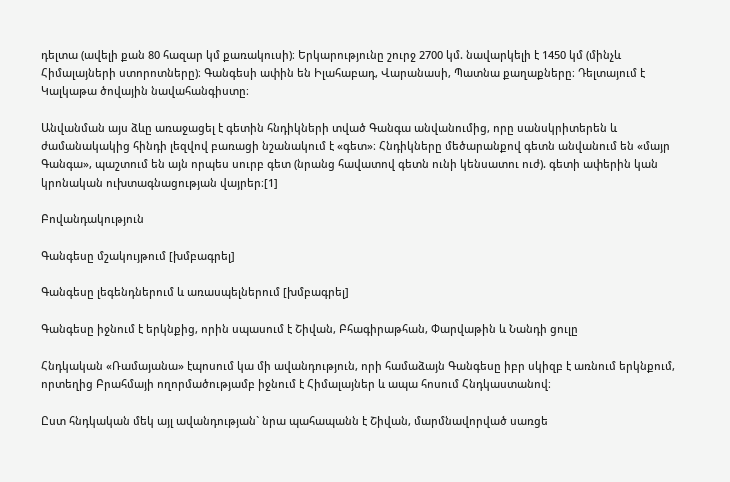դելտա (ավելի քան 80 հազար կմ քառակուսի)։ Երկարությունը շուրջ 2700 կմ. նավարկելի է 1450 կմ (մինչև Հիմալայների ստորոտները)։ Գանգեսի ափին են Իլահաբադ, Վարանասի, Պատնա քաղաքները։ Դելտայում է Կալկաթա ծովային նավահանգիստը։

Անվանման այս ձևը առաջացել է գետին հնդիկների տված Գանգա անվանումից, որը սանսկրիտերեն և ժամանակակից հինդի լեզվով բառացի նշանակում է «գետ»։ Հնդիկները մեծարանքով գետն անվանում են «մայր Գանգա», պաշտում են այն որպես սուրբ գետ (նրանց հավատով գետն ունի կենսատու ուժ). գետի ափերին կան կրոնական ուխտագնացության վայրեր։[1]

Բովանդակություն

Գանգեսը մշակույթում [խմբագրել]

Գանգեսը լեգենդներում և առասպելներում [խմբագրել]

Գանգեսը իջնում է երկնքից, որին սպասում է Շիվան, Բհագիրաթհան, Փարվաթին և Նանդի ցուլը

Հնդկական «Ռամայանա» էպոսում կա մի ավանդություն, որի համաձայն Գանգեսը իբր սկիզբ է առնում երկնքում, որտեղից Բրահմայի ողորմածությամբ իջնում է Հիմալայներ և ապա հոսում Հնդկաստանով։

Ըստ հնդկական մեկ այլ ավանդության` նրա պահապանն է Շիվան, մարմնավորված սառցե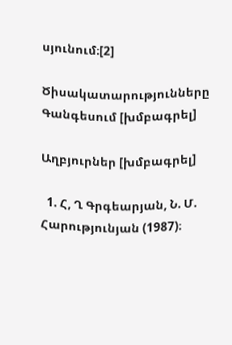սյունում։[2]

Ծիսակատարությունները Գանգեսում [խմբագրել]

Աղբյուրներ [խմբագրել]

  1. Հ, Ղ Գրգեարյան, Ն. Մ. Հարությունյան (1987)։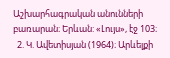Աշխարհագրական անունների բառարան։ Երևան: «Լույս», էջ 103։
  2. Կ. Ավետիսյան (1964)։ Արևելքի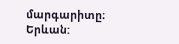մարգարիտը։ Երևան: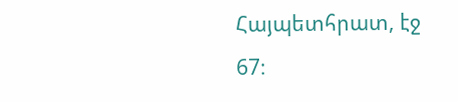Հայպետհրատ, էջ 67։